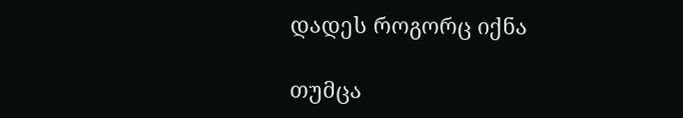დადეს როგორც იქნა

თუმცა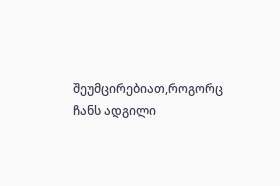შეუმცირებიათ,როგორც ჩანს ადგილი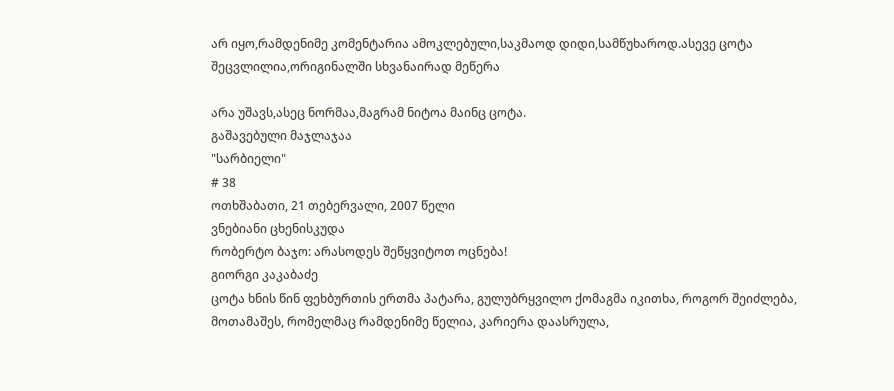არ იყო,რამდენიმე კომენტარია ამოკლებული,საკმაოდ დიდი,სამწუხაროდ.ასევე ცოტა შეცვლილია,ორიგინალში სხვანაირად მეწერა

არა უშავს,ასეც ნორმაა,მაგრამ ნიტოა მაინც ცოტა.
გაშავებული მაჯლაჯაა
"სარბიელი"
# 38
ოთხშაბათი, 21 თებერვალი, 2007 წელი
ვნებიანი ცხენისკუდა
რობერტო ბაჯო: არასოდეს შეწყვიტოთ ოცნება!
გიორგი კაკაბაძე
ცოტა ხნის წინ ფეხბურთის ერთმა პატარა, გულუბრყვილო ქომაგმა იკითხა, როგორ შეიძლება, მოთამაშეს, რომელმაც რამდენიმე წელია, კარიერა დაასრულა,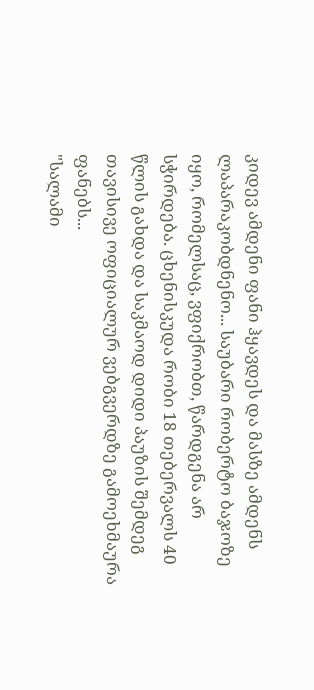კიდევ ამდენი ფანი ჰყავდეს და მასზე ამდენს ლაპარაკობდნენო... საუბარი რობერტო ბაჯოზე იყო, რომელსაც, ვფიქრობთ, წარდგენა არ სჭირდება. ცხენისკუდა რობი 18 თებერვალს 40 წლის გახდა და საკმაოდ დიდი პაუზის შემდეგ თავისივე ოფიციალურ ვებგვერდზე გამოეხმაურა ფანებს...
"სალამი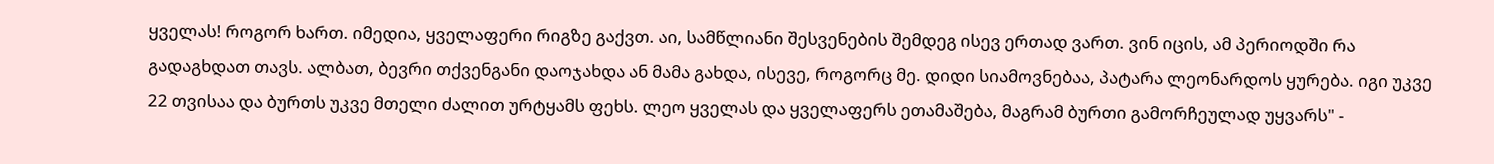ყველას! როგორ ხართ. იმედია, ყველაფერი რიგზე გაქვთ. აი, სამწლიანი შესვენების შემდეგ ისევ ერთად ვართ. ვინ იცის, ამ პერიოდში რა გადაგხდათ თავს. ალბათ, ბევრი თქვენგანი დაოჯახდა ან მამა გახდა, ისევე, როგორც მე. დიდი სიამოვნებაა, პატარა ლეონარდოს ყურება. იგი უკვე 22 თვისაა და ბურთს უკვე მთელი ძალით ურტყამს ფეხს. ლეო ყველას და ყველაფერს ეთამაშება, მაგრამ ბურთი გამორჩეულად უყვარს" -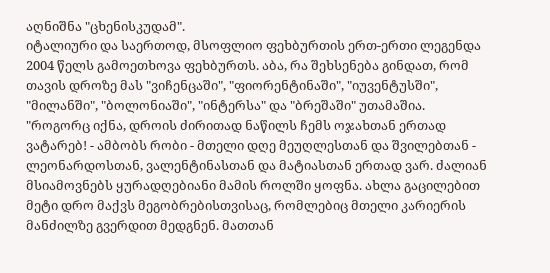აღნიშნა "ცხენისკუდამ".
იტალიური და საერთოდ, მსოფლიო ფეხბურთის ერთ-ერთი ლეგენდა 2004 წელს გამოეთხოვა ფეხბურთს. აბა, რა შეხსენება გინდათ, რომ თავის დროზე მას "ვიჩენცაში", "ფიორენტინაში", "იუვენტუსში", "მილანში", "ბოლონიაში", "ინტერსა" და "ბრეშაში" უთამაშია.
"როგორც იქნა, დროის ძირითად ნაწილს ჩემს ოჯახთან ერთად ვატარებ! - ამბობს რობი - მთელი დღე მეუღლესთან და შვილებთან - ლეონარდოსთან, ვალენტინასთან და მატიასთან ერთად ვარ. ძალიან მსიამოვნებს ყურადღებიანი მამის როლში ყოფნა. ახლა გაცილებით მეტი დრო მაქვს მეგობრებისთვისაც, რომლებიც მთელი კარიერის მანძილზე გვერდით მედგნენ. მათთან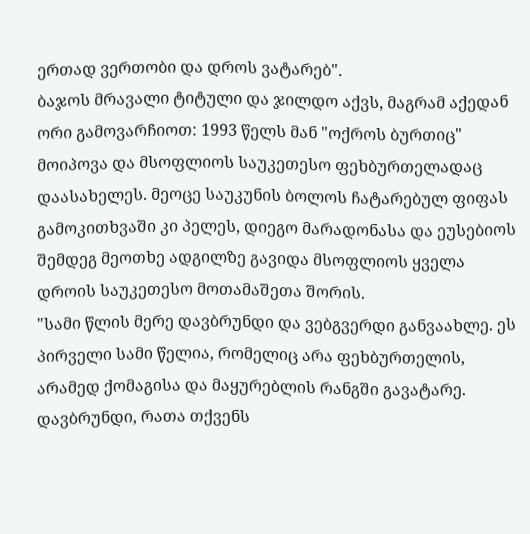ერთად ვერთობი და დროს ვატარებ".
ბაჯოს მრავალი ტიტული და ჯილდო აქვს, მაგრამ აქედან ორი გამოვარჩიოთ: 1993 წელს მან "ოქროს ბურთიც" მოიპოვა და მსოფლიოს საუკეთესო ფეხბურთელადაც დაასახელეს. მეოცე საუკუნის ბოლოს ჩატარებულ ფიფას გამოკითხვაში კი პელეს, დიეგო მარადონასა და ეუსებიოს შემდეგ მეოთხე ადგილზე გავიდა მსოფლიოს ყველა დროის საუკეთესო მოთამაშეთა შორის.
"სამი წლის მერე დავბრუნდი და ვებგვერდი განვაახლე. ეს პირველი სამი წელია, რომელიც არა ფეხბურთელის, არამედ ქომაგისა და მაყურებლის რანგში გავატარე. დავბრუნდი, რათა თქვენს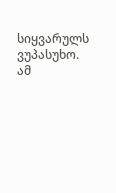სიყვარულს ვუპასუხო. ამ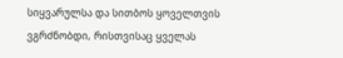სიყვარულსა და სითბოს ყოველთვის ვგრძნობდი, რისთვისაც ყველას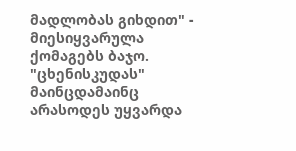მადლობას გიხდით" - მიესიყვარულა ქომაგებს ბაჯო.
"ცხენისკუდას" მაინცდამაინც არასოდეს უყვარდა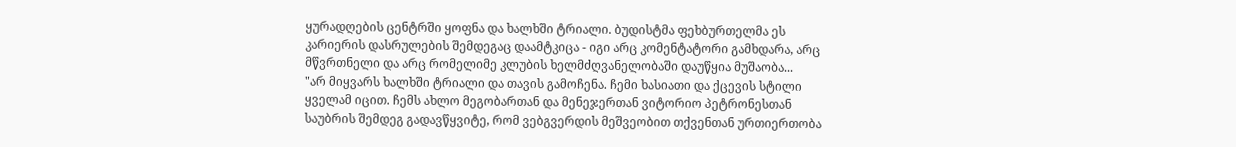ყურადღების ცენტრში ყოფნა და ხალხში ტრიალი. ბუდისტმა ფეხბურთელმა ეს კარიერის დასრულების შემდეგაც დაამტკიცა - იგი არც კომენტატორი გამხდარა, არც მწვრთნელი და არც რომელიმე კლუბის ხელმძღვანელობაში დაუწყია მუშაობა...
"არ მიყვარს ხალხში ტრიალი და თავის გამოჩენა. ჩემი ხასიათი და ქცევის სტილი ყველამ იცით. ჩემს ახლო მეგობართან და მენეჯერთან ვიტორიო პეტრონესთან საუბრის შემდეგ გადავწყვიტე, რომ ვებგვერდის მეშვეობით თქვენთან ურთიერთობა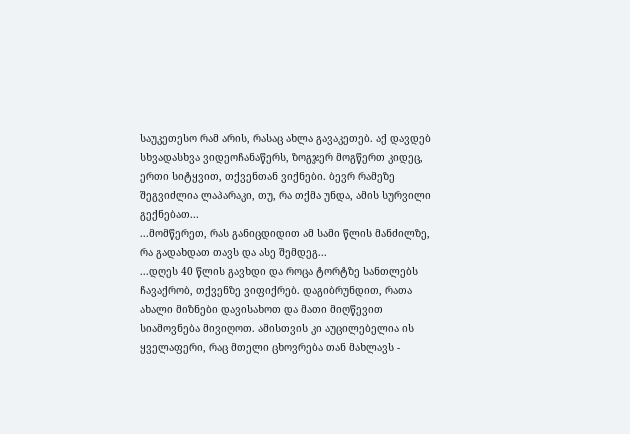საუკეთესო რამ არის, რასაც ახლა გავაკეთებ. აქ დავდებ სხვადასხვა ვიდეოჩანაწერს, ზოგჯერ მოგწერთ კიდეც, ერთი სიტყვით, თქვენთან ვიქნები. ბევრ რამეზე შეგვიძლია ლაპარაკი, თუ, რა თქმა უნდა, ამის სურვილი გექნებათ...
...მომწერეთ, რას განიცდიდით ამ სამი წლის მანძილზე, რა გადახდათ თავს და ასე შემდეგ...
...დღეს 40 წლის გავხდი და როცა ტორტზე სანთლებს ჩავაქრობ, თქვენზე ვიფიქრებ. დაგიბრუნდით, რათა ახალი მიზნები დავისახოთ და მათი მიღწევით სიამოვნება მივიღოთ. ამისთვის კი აუცილებელია ის ყველაფერი, რაც მთელი ცხოვრება თან მახლავს -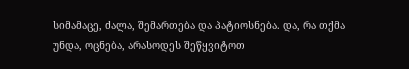სიმამაცე, ძალა, შემართება და პატიოსნება. და, რა თქმა უნდა, ოცნება, არასოდეს შეწყვიტოთ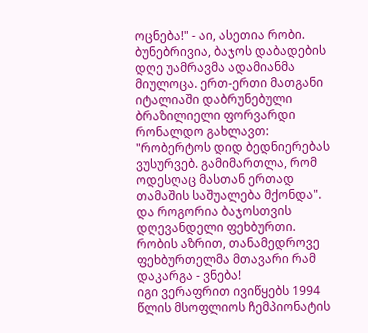ოცნება!" - აი, ასეთია რობი.
ბუნებრივია, ბაჯოს დაბადების დღე უამრავმა ადამიანმა მიულოცა. ერთ-ერთი მათგანი იტალიაში დაბრუნებული ბრაზილიელი ფორვარდი რონალდო გახლავთ: "რობერტოს დიდ ბედნიერებას ვუსურვებ. გამიმართლა, რომ ოდესღაც მასთან ერთად თამაშის საშუალება მქონდა".
და როგორია ბაჯოსთვის დღევანდელი ფეხბურთი.
რობის აზრით, თანამედროვე ფეხბურთელმა მთავარი რამ დაკარგა - ვნება!
იგი ვერაფრით ივიწყებს 1994 წლის მსოფლიოს ჩემპიონატის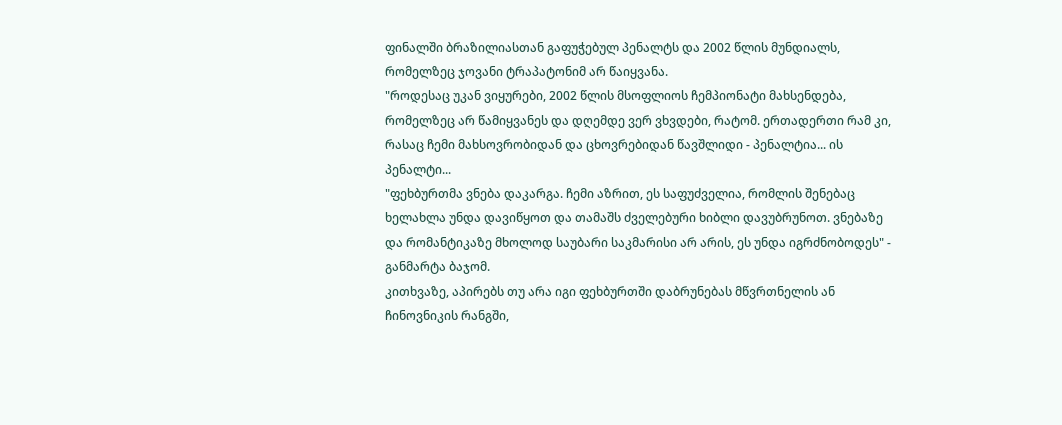ფინალში ბრაზილიასთან გაფუჭებულ პენალტს და 2002 წლის მუნდიალს, რომელზეც ჯოვანი ტრაპატონიმ არ წაიყვანა.
"როდესაც უკან ვიყურები, 2002 წლის მსოფლიოს ჩემპიონატი მახსენდება, რომელზეც არ წამიყვანეს და დღემდე ვერ ვხვდები, რატომ. ერთადერთი რამ კი, რასაც ჩემი მახსოვრობიდან და ცხოვრებიდან წავშლიდი - პენალტია... ის პენალტი...
"ფეხბურთმა ვნება დაკარგა. ჩემი აზრით, ეს საფუძველია, რომლის შენებაც ხელახლა უნდა დავიწყოთ და თამაშს ძველებური ხიბლი დავუბრუნოთ. ვნებაზე და რომანტიკაზე მხოლოდ საუბარი საკმარისი არ არის, ეს უნდა იგრძნობოდეს" - განმარტა ბაჯომ.
კითხვაზე, აპირებს თუ არა იგი ფეხბურთში დაბრუნებას მწვრთნელის ან ჩინოვნიკის რანგში,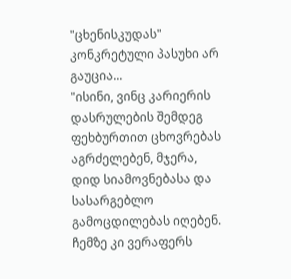"ცხენისკუდას" კონკრეტული პასუხი არ გაუცია...
"ისინი, ვინც კარიერის დასრულების შემდეგ ფეხბურთით ცხოვრებას აგრძელებენ, მჯერა, დიდ სიამოვნებასა და სასარგებლო გამოცდილებას იღებენ. ჩემზე კი ვერაფერს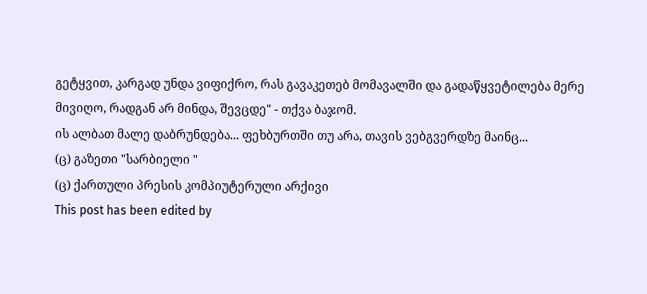გეტყვით, კარგად უნდა ვიფიქრო, რას გავაკეთებ მომავალში და გადაწყვეტილება მერე მივიღო, რადგან არ მინდა, შევცდე" - თქვა ბაჯომ.
ის ალბათ მალე დაბრუნდება... ფეხბურთში თუ არა, თავის ვებგვერდზე მაინც...
(ც) გაზეთი "სარბიელი "
(ც) ქართული პრესის კომპიუტერული არქივი
This post has been edited by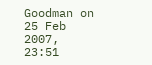Goodman on 25 Feb 2007, 23:51